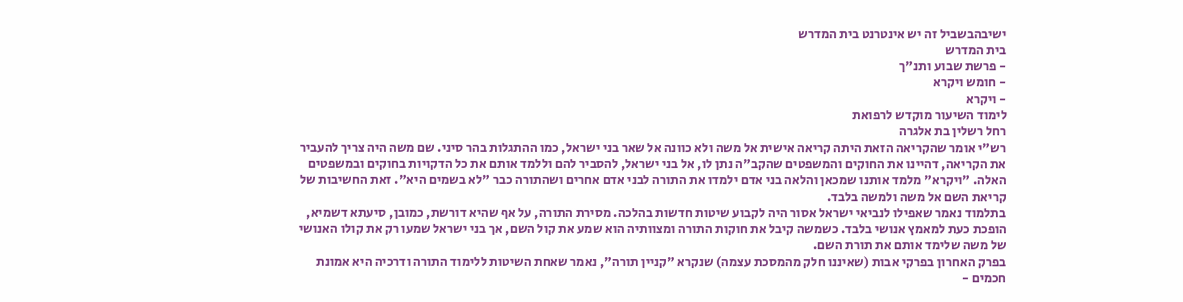ישיבהבשביל זה יש אינטרנט בית המדרש
בית המדרש
- פרשת שבוע ותנ"ך
- חומש ויקרא
- ויקרא
לימוד השיעור מוקדש לרפואת
רחל רשלין בת אלגרה
רש"י אומר שהקריאה הזאת היתה קריאה אישית אל משה ולא כוונה אל שאר בני ישראל, כמו ההתגלות בהר סיני. שם משה היה צריך להעביר את הקריאה, דהיינו את החוקים והמשפטים שהקב"ה נתן לו, אל בני ישראל, להסביר להם וללמד אותם את כל הדקויות בחוקים ובמשפטים האלה. "ויקרא" מלמד אותנו שמכאן והלאה בני אדם ילמדו את התורה לבני אדם אחרים ושהתורה כבר "לא בשמים היא". זאת החשיבות של קריאת השם אל משה ולמשה בלבד.
בתלמוד נאמר שאפילו לנביאי ישראל אסור היה לקבוע שיטות חדשות בהלכה. מסירת התורה, על אף שהיא דורשת, כמובן, סיעתא דשמיא, הופכת כעת למאמץ אנושי בלבד. כשמשה קיבל את חוקות התורה ומצוותיה הוא שמע את קול השם, אך בני ישראל שמעו רק את קולו האנושי של משה שלימד אותם את תורת השם.
בפרק האחרון בפרקי אבות (שאיננו חלק מהמסכת עצמה) שנקרא "קניין תורה", נאמר שאחת השיטות ללימוד התורה ודרכיה היא אמונת חכמים -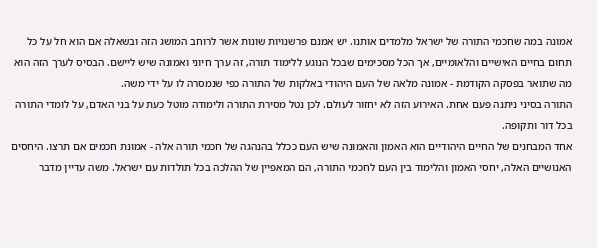אמונה במה שחכמי התורה של ישראל מלמדים אותנו. יש אמנם פרשנויות שונות אשר לרוחב המושג הזה ובשאלה אם הוא חל על כל תחום בחיים האישיים והלאומיים, אך הכל מסכימים שבכל הנוגע ללימוד תורה, זה ערך חיוני ואמונה שיש ליישם. הבסיס לערך הזה הוא מה שתואר בפסקה הקודמת - אמונה מלאה של העם היהודי באלקות של התורה כפי שנמסרה לו על ידי משה.
התורה בסיני ניתנה פעם אחת. האירוע הזה לא יחזור לעולם. לכן נטל מסירת התורה ולימודה מוטל כעת על בני האדם, על לומדי התורה בכל דור ותקופה.
אחד המבחנים של החיים היהודיים הוא האמון והאמונה שיש העם ככלל בהנהגה של חכמי תורה אלה - אמונת חכמים אם תרצו. היחסים האנושיים האלה, יחסי האמון והלימוד בין העם לחכמי התורה, הם המאפיין של ההלכה בכל תולדות עם ישראל. משה עדיין מדבר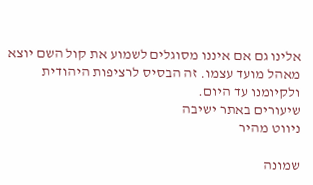אלינו גם אם איננו מסוגלים לשמוע את קול השם יוצא מאהל מועד עצמו. זה הבסיס לרציפות היהודית ולקיומנו עד היום.
שיעורים באתר ישיבה
ניווט מהיר

שמונה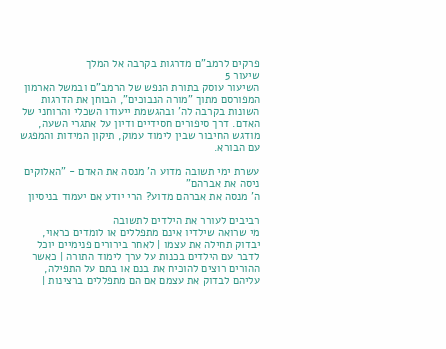פרקים לרמב"ם מדרגות בקרבה אל המלך
שיעור 5
השיעור עוסק בתורת הנפש של הרמב"ם ובמשל הארמון המפורסם מתוך "מורה הנבוכים", הבוחן את הדרגות השונות בקרבה לה' ובהגשמת ייעודו השכלי והרוחני של האדם. דרך סיפורים חסידיים ודיון על אתגרי השעה, מודגש החיבור שבין לימוד עמוק, תיקון המידות והמפגש עם הבורא.

עשרת ימי תשובה מדוע ה' מנסה את האדם - "האלוקים ניסה את אברהם"
ה' מנסה את אברהם מדוע? הרי יודע אם יעמוד בניסיון

רביבים לעורר את הילדים לתשובה
מי שרואה שילדיו אינם מתפללים או לומדים כראוי, יבדוק תחילה את עצמו | לאחר בירורים פנימיים יוכל לדבר עם הילדים בכנות על ערך לימוד התורה | כאשר ההורים רוצים להוכיח את בנם או בתם על התפילה, עליהם לבדוק את עצמם אם הם מתפללים ברצינות |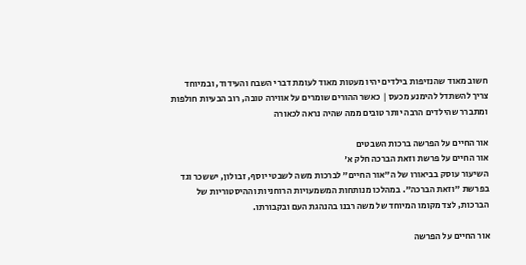חשוב מאוד שהנזיפות בילדים יהיו מעטות מאוד לעומת דברי השבח והעידוד, ובמיוחד צריך להשתדל להימנע מכעס | כאשר ההורים שומרים על אווירה טובה, רוב הבעיות חולפות ומתברר שהילדים הרבה יותר טובים ממה שהיה נראה לכאורה

אור החיים על הפרשה ברכות השבטים
אור החיים על פרשת וזאת הברכה חלק א'
השיעור עוסק בביאורו של ה"אור החיים" לברכות משה לשבטי יוסף, זבולון, יששכר וגד בפרשת "וזאת הברכה". במהלכו מנותחות המשמעויות הרוחניות וההיסטוריות של הברכות, לצד מקומו המיוחד של משה רבנו בהנהגת העם ובקבורתו.

אור החיים על הפרשה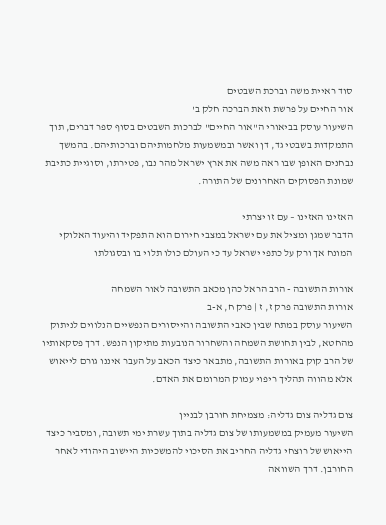סוד ראיית משה וברכת השבטים
אור החיים על פרשת וזאת הברכה חלק ב'
השיעור עוסק בביאורי ה"אור החיים" לברכות השבטים בסוף ספר דברים, תוך התמקדות בשבטי גד, דן ואשר ובמשמעות מלחמותיהם וברכותיהם. בהמשך נבחנים האופן שבו ראה משה את ארץ ישראל מהר נבו, פטירתו, וסוגיית כתיבת שמונת הפסוקים האחרונים של התורה.

האזינו האזינו – עם זו יצרתי
הדבר שמגן ומציל את עם ישראל במצבי חירום הוא התפקיד והיעוד האלוקי המונח אך ורק על כתפי ישראל עד כי העולם כולו תלוי בו ובסגולתו

אורות התשובה - הרב הראל כהן מכאב התשובה לאור השמחה
אורות התשובה פרק ז, ז | פרק ח, א-ב
השיעור עוסק במתח שבין כאבי התשובה והייסורים הנפשיים הנלווים לניתוק מהחטא, לבין תחושת השמחה והשחרור הנובעות מתיקון הנפש. דרך פסקאותיו של הרב קוק באורות התשובה, מתבאר כיצד הכאב על העבר איננו גורם לייאוש אלא מהווה תהליך ריפוי עמוק המרומם את האדם.

צום גדליה צום גדליה: מצמיחת חורבן לבניין
השיעור מעמיק במשמעותו של צום גדליה בתוך עשרת ימי תשובה, ומסביר כיצד הייאוש של רוצחי גדליה החריב את הסיכוי להמשכיות היישוב היהודי לאחר החורבן. דרך השוואה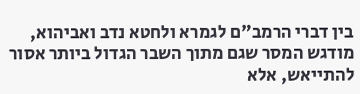בין דברי הרמב"ם לגמרא ולחטא נדב ואביהוא, מודגש המסר שגם מתוך השבר הגדול ביותר אסור להתייאש, אלא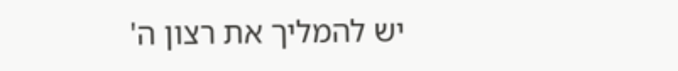יש להמליך את רצון ה'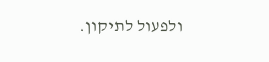ולפעול לתיקון.